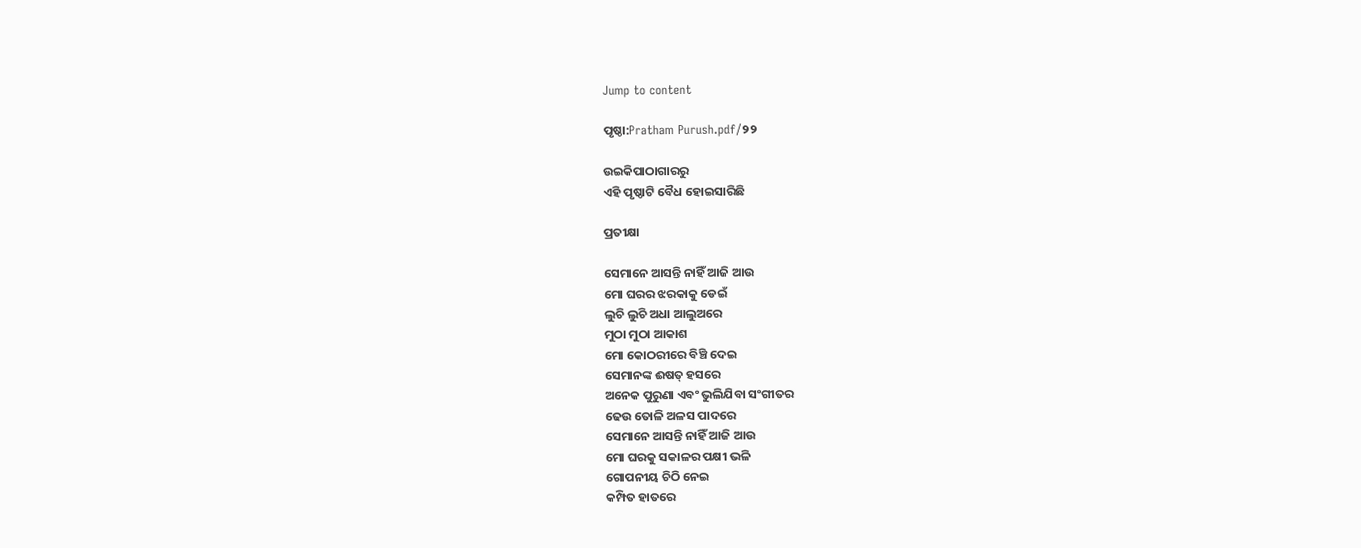Jump to content

ପୃଷ୍ଠା:Pratham Purush.pdf/୨୨

ଉଇକିପାଠାଗାର‌ରୁ
ଏହି ପୃଷ୍ଠାଟି ବୈଧ ହୋଇସାରିଛି

ପ୍ରତୀକ୍ଷା

ସେମାନେ ଆସନ୍ତି ନାହିଁ ଆଜି ଆଉ
ମୋ ଘରର ଝରକାକୁ ଡେଇଁ
ଲୁଚି ଲୁଚି ଅଧା ଆଲୁଅରେ
ମୁଠା ମୁଠା ଆକାଶ
ମୋ କୋଠରୀରେ ବିଞ୍ଚି ଦେଇ
ସେମାନଙ୍କ ଈଷତ୍ ହସରେ
ଅନେକ ପୁରୁଣା ଏବଂ ଭୁଲିଯିବା ସଂଗୀତର
ଢେଉ ତୋଳି ଅଳସ ପାଦରେ
ସେମାନେ ଆସନ୍ତି ନାହିଁ ଆଜି ଆଉ
ମୋ ଘରକୁ ସକାଳର ପକ୍ଷୀ ଭଳି
ଗୋପନୀୟ ଚିଠି ନେଇ
କମ୍ପିତ ହାତରେ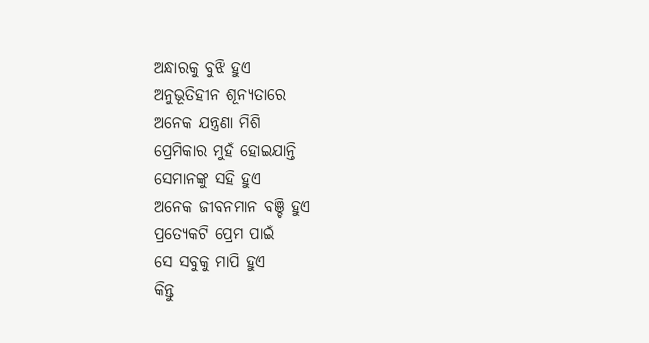ଅନ୍ଧାରକୁ ବୁଝି ହୁଏ
ଅନୁଭୂତିହୀନ ଶୂନ୍ୟତାରେ
ଅନେକ ଯନ୍ତ୍ରଣା ମିଶି
ପ୍ରେମିକାର ମୁହଁ ହୋଇଯାନ୍ତି
ସେମାନଙ୍କୁ ସହି ହୁଏ
ଅନେକ ଜୀବନମାନ ବଞ୍ଚି ହୁଏ
ପ୍ରତ୍ୟେକଟି ପ୍ରେମ ପାଇଁ
ସେ ସବୁକୁ ମାପି ହୁଏ
କିନ୍ତୁ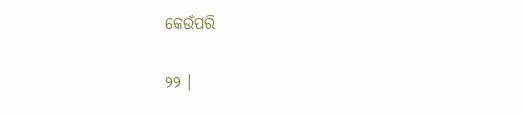କେଉଁପରି

୨୨ ।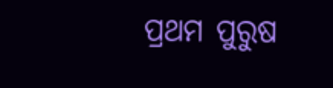ପ୍ରଥମ ପୁରୁଷ